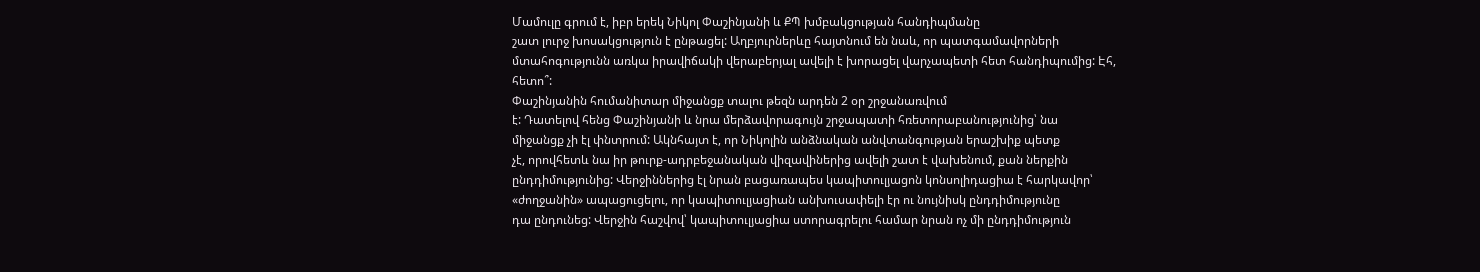Մամուլը գրում է, իբր երեկ Նիկոլ Փաշինյանի և ՔՊ խմբակցության հանդիպմանը
շատ լուրջ խոսակցություն է ընթացել: Աղբյուրներևը հայտնում են նաև, որ պատգամավորների
մտահոգությունն առկա իրավիճակի վերաբերյալ ավելի է խորացել վարչապետի հետ հանդիպումից: Էհ, հետո՞:
Փաշինյանին հումանիտար միջանցք տալու թեզն արդեն 2 օր շրջանառվում
է: Դատելով հենց Փաշինյանի և նրա մերձավորագույն շրջապատի հռետորաբանությունից՝ նա
միջանցք չի էլ փնտրում: Ակնհայտ է, որ Նիկոլին անձնական անվտանգության երաշխիք պետք
չէ, որովհետև նա իր թուրք-ադրբեջանական վիզավիներից ավելի շատ է վախենում, քան ներքին
ընդդիմությունից: Վերջիններից էլ նրան բացառապես կապիտուլյացոն կոնսոլիդացիա է հարկավոր՝
«ժողջանին» ապացուցելու, որ կապիտուլյացիան անխուսափելի էր ու նույնիսկ ընդդիմությունը
դա ընդունեց: Վերջին հաշվով՝ կապիտուլյացիա ստորագրելու համար նրան ոչ մի ընդդիմություն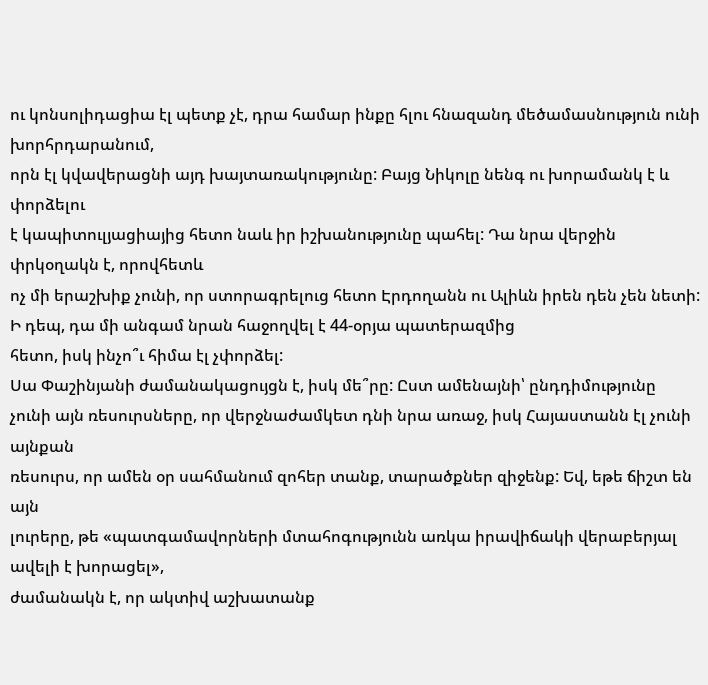ու կոնսոլիդացիա էլ պետք չէ, դրա համար ինքը հլու հնազանդ մեծամասնություն ունի խորհրդարանում,
որն էլ կվավերացնի այդ խայտառակությունը: Բայց Նիկոլը նենգ ու խորամանկ է և փորձելու
է կապիտուլյացիայից հետո նաև իր իշխանությունը պահել: Դա նրա վերջին փրկօղակն է, որովհետև
ոչ մի երաշխիք չունի, որ ստորագրելուց հետո Էրդողանն ու Ալիևն իրեն դեն չեն նետի: Ի դեպ, դա մի անգամ նրան հաջողվել է 44-օրյա պատերազմից
հետո, իսկ ինչո՞ւ հիմա էլ չփորձել:
Սա Փաշինյանի ժամանակացույցն է, իսկ մե՞րը: Ըստ ամենայնի՝ ընդդիմությունը
չունի այն ռեսուրսները, որ վերջնաժամկետ դնի նրա առաջ, իսկ Հայաստանն էլ չունի այնքան
ռեսուրս, որ ամեն օր սահմանում զոհեր տանք, տարածքներ զիջենք: Եվ, եթե ճիշտ են այն
լուրերը, թե «պատգամավորների մտահոգությունն առկա իրավիճակի վերաբերյալ ավելի է խորացել»,
ժամանակն է, որ ակտիվ աշխատանք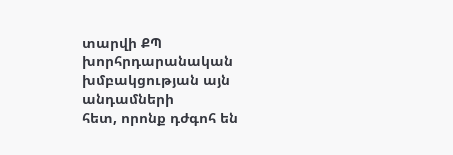տարվի ՔՊ խորհրդարանական խմբակցության այն անդամների
հետ, որոնք դժգոհ են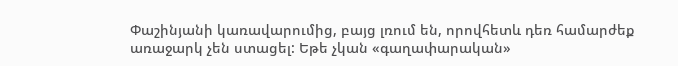Փաշինյանի կառավարումից, բայց լռում են, որովհետև դեռ համարժեք
առաջարկ չեն ստացել: Եթե չկան «գաղափարական»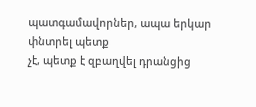պատգամավորներ, ապա երկար փնտրել պետք
չէ, պետք է զբաղվել դրանցից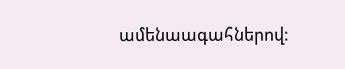ամենաագահներով: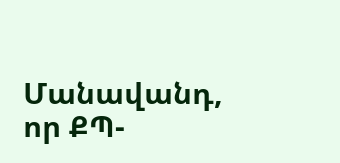Մանավանդ, որ ՔՊ-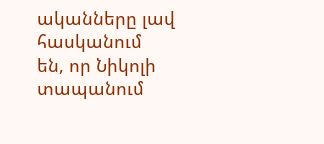ականները լավ հասկանում
են, որ Նիկոլի տապանում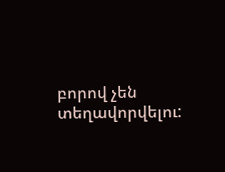բորով չեն տեղավորվելու: